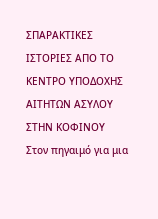ΣΠΑΡΑΚΤΙΚΕΣ ΙΣΤΟΡΙΕΣ ΑΠΟ ΤΟ ΚΕΝΤΡΟ ΥΠΟΔΟΧΗΣ ΑΙΤΗΤΩΝ ΑΣΥΛΟΥ ΣΤΗΝ ΚΟΦΙΝΟΥ
Στον πηγαιμό για μια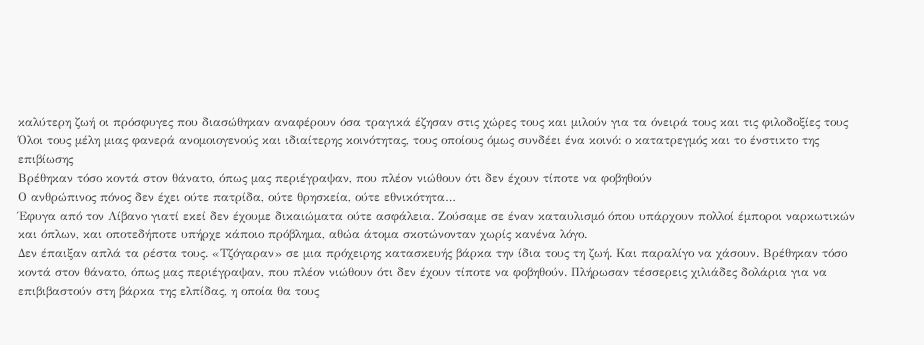καλύτερη ζωή οι πρόσφυγες που διασώθηκαν αναφέρουν όσα τραγικά έζησαν στις χώρες τους και μιλούν για τα όνειρά τους και τις φιλοδοξίες τους
Όλοι τους μέλη μιας φανερά ανομοιογενούς και ιδιαίτερης κοινότητας, τους οποίους όμως συνδέει ένα κοινό: ο κατατρεγμός και το ένστικτο της επιβίωσης
Βρέθηκαν τόσο κοντά στον θάνατο, όπως μας περιέγραψαν, που πλέον νιώθουν ότι δεν έχουν τίποτε να φοβηθούν
Ο ανθρώπινος πόνος δεν έχει ούτε πατρίδα, ούτε θρησκεία, ούτε εθνικότητα…
Έφυγα από τον Λίβανο γιατί εκεί δεν έχουμε δικαιώματα ούτε ασφάλεια. Ζούσαμε σε έναν καταυλισμό όπου υπάρχουν πολλοί έμποροι ναρκωτικών και όπλων, και οποτεδήποτε υπήρχε κάποιο πρόβλημα, αθώα άτομα σκοτώνονταν χωρίς κανένα λόγο.
Δεν έπαιξαν απλά τα ρέστα τους. «Τζόγαραν» σε μια πρόχειρης κατασκευής βάρκα την ίδια τους τη ζωή. Και παραλίγο να χάσουν. Βρέθηκαν τόσο κοντά στον θάνατο, όπως μας περιέγραψαν, που πλέον νιώθουν ότι δεν έχουν τίποτε να φοβηθούν. Πλήρωσαν τέσσερεις χιλιάδες δολάρια για να επιβιβαστούν στη βάρκα της ελπίδας, η οποία θα τους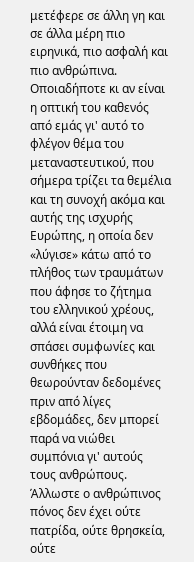μετέφερε σε άλλη γη και σε άλλα μέρη πιο ειρηνικά, πιο ασφαλή και πιο ανθρώπινα.
Οποιαδήποτε κι αν είναι η οπτική του καθενός από εμάς γι' αυτό το φλέγον θέμα του μεταναστευτικού, που σήμερα τρίζει τα θεμέλια και τη συνοχή ακόμα και αυτής της ισχυρής Ευρώπης, η οποία δεν «λύγισε» κάτω από το πλήθος των τραυμάτων που άφησε το ζήτημα του ελληνικού χρέους, αλλά είναι έτοιμη να σπάσει συμφωνίες και συνθήκες που θεωρούνταν δεδομένες πριν από λίγες εβδομάδες, δεν μπορεί παρά να νιώθει συμπόνια γι' αυτούς τους ανθρώπους. Άλλωστε ο ανθρώπινος πόνος δεν έχει ούτε πατρίδα, ούτε θρησκεία, ούτε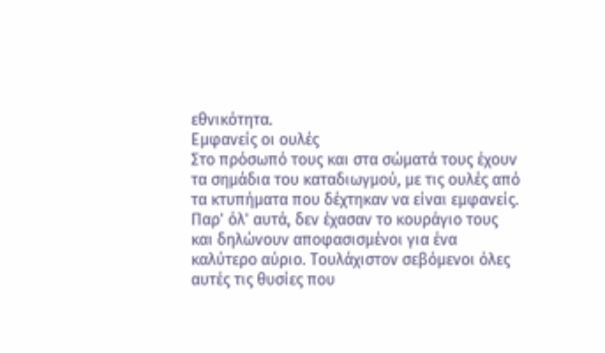εθνικότητα.
Εμφανείς οι ουλές
Στο πρόσωπό τους και στα σώματά τους έχουν τα σημάδια του καταδιωγμού, με τις ουλές από τα κτυπήματα που δέχτηκαν να είναι εμφανείς. Παρ' όλ' αυτά, δεν έχασαν το κουράγιο τους και δηλώνουν αποφασισμένοι για ένα καλύτερο αύριο. Τουλάχιστον σεβόμενοι όλες αυτές τις θυσίες που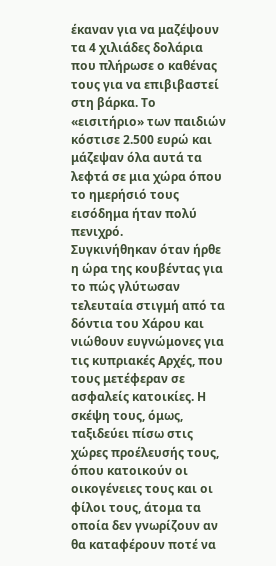έκαναν για να μαζέψουν τα 4 χιλιάδες δολάρια που πλήρωσε ο καθένας τους για να επιβιβαστεί στη βάρκα. Το «εισιτήριο» των παιδιών κόστισε 2.500 ευρώ και μάζεψαν όλα αυτά τα λεφτά σε μια χώρα όπου το ημερήσιό τους εισόδημα ήταν πολύ πενιχρό.
Συγκινήθηκαν όταν ήρθε η ώρα της κουβέντας για το πώς γλύτωσαν τελευταία στιγμή από τα δόντια του Χάρου και νιώθουν ευγνώμονες για τις κυπριακές Αρχές, που τους μετέφεραν σε ασφαλείς κατοικίες. Η σκέψη τους, όμως, ταξιδεύει πίσω στις χώρες προέλευσής τους, όπου κατοικούν οι οικογένειες τους και οι φίλοι τους, άτομα τα οποία δεν γνωρίζουν αν θα καταφέρουν ποτέ να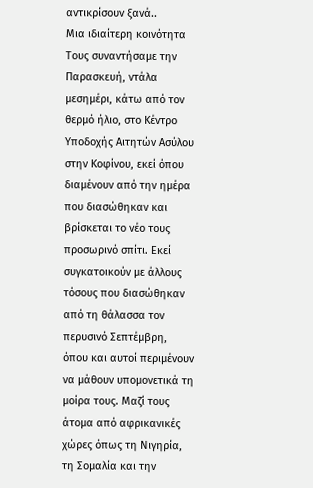αντικρίσουν ξανά..
Μια ιδιαίτερη κοινότητα
Τους συναντήσαμε την Παρασκευή, ντάλα μεσημέρι, κάτω από τον θερμό ήλιο, στο Κέντρο Υποδοχής Αιτητών Ασύλου στην Κοφίνου, εκεί όπου διαμένουν από την ημέρα που διασώθηκαν και βρίσκεται το νέο τους προσωρινό σπίτι. Εκεί συγκατοικούν με άλλους τόσους που διασώθηκαν από τη θάλασσα τον περυσινό Σεπτέμβρη, όπου και αυτοί περιμένουν να μάθουν υπομονετικά τη μοίρα τους. Μαζί τους άτομα από αφρικανικές χώρες όπως τη Νιγηρία, τη Σομαλία και την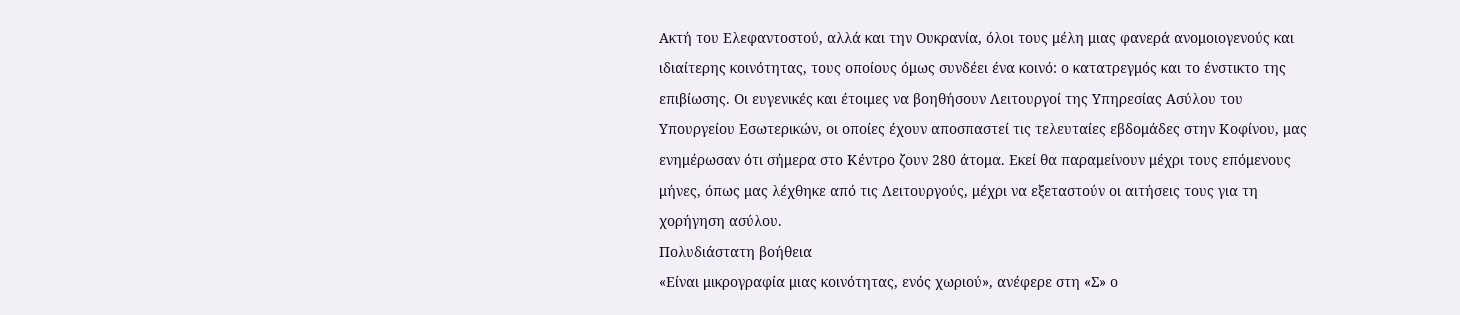Ακτή του Ελεφαντοστού, αλλά και την Ουκρανία, όλοι τους μέλη μιας φανερά ανομοιογενούς και ιδιαίτερης κοινότητας, τους οποίους όμως συνδέει ένα κοινό: ο κατατρεγμός και το ένστικτο της επιβίωσης. Οι ευγενικές και έτοιμες να βοηθήσουν Λειτουργοί της Υπηρεσίας Ασύλου του Υπουργείου Εσωτερικών, οι οποίες έχουν αποσπαστεί τις τελευταίες εβδομάδες στην Κοφίνου, μας ενημέρωσαν ότι σήμερα στο Κέντρο ζουν 280 άτομα. Εκεί θα παραμείνουν μέχρι τους επόμενους μήνες, όπως μας λέχθηκε από τις Λειτουργούς, μέχρι να εξεταστούν οι αιτήσεις τους για τη χορήγηση ασύλου.
Πολυδιάστατη βοήθεια
«Είναι μικρογραφία μιας κοινότητας, ενός χωριού», ανέφερε στη «Σ» ο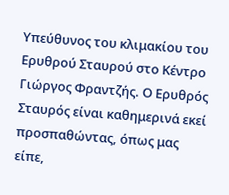Υπεύθυνος του κλιμακίου του Ερυθρού Σταυρού στο Κέντρο Γιώργος Φραντζής. Ο Ερυθρός Σταυρός είναι καθημερινά εκεί προσπαθώντας, όπως μας είπε,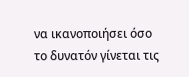να ικανοποιήσει όσο το δυνατόν γίνεται τις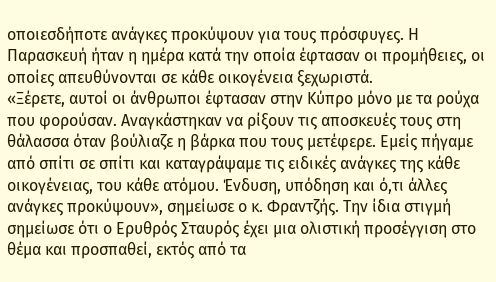οποιεσδήποτε ανάγκες προκύψουν για τους πρόσφυγες. Η Παρασκευή ήταν η ημέρα κατά την οποία έφτασαν οι προμήθειες, οι οποίες απευθύνονται σε κάθε οικογένεια ξεχωριστά.
«Ξέρετε, αυτοί οι άνθρωποι έφτασαν στην Κύπρο μόνο με τα ρούχα που φορούσαν. Αναγκάστηκαν να ρίξουν τις αποσκευές τους στη θάλασσα όταν βούλιαζε η βάρκα που τους μετέφερε. Εμείς πήγαμε από σπίτι σε σπίτι και καταγράψαμε τις ειδικές ανάγκες της κάθε οικογένειας, του κάθε ατόμου. Ένδυση, υπόδηση και ό,τι άλλες ανάγκες προκύψουν», σημείωσε ο κ. Φραντζής. Την ίδια στιγμή σημείωσε ότι ο Ερυθρός Σταυρός έχει μια ολιστική προσέγγιση στο θέμα και προσπαθεί, εκτός από τα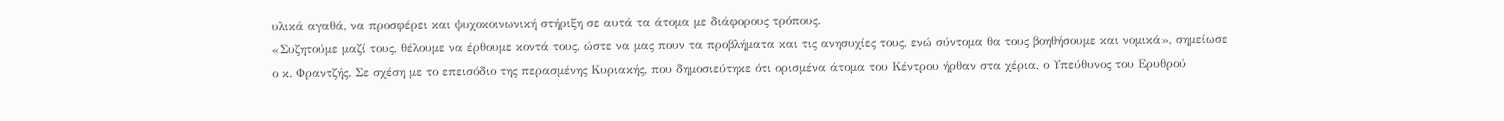υλικά αγαθά, να προσφέρει και ψυχοκοινωνική στήριξη σε αυτά τα άτομα με διάφορους τρόπους.
«Συζητούμε μαζί τους, θέλουμε να έρθουμε κοντά τους, ώστε να μας πουν τα προβλήματα και τις ανησυχίες τους, ενώ σύντομα θα τους βοηθήσουμε και νομικά», σημείωσε ο κ. Φραντζής. Σε σχέση με το επεισόδιο της περασμένης Κυριακής, που δημοσιεύτηκε ότι ορισμένα άτομα του Κέντρου ήρθαν στα χέρια, ο Υπεύθυνος του Ερυθρού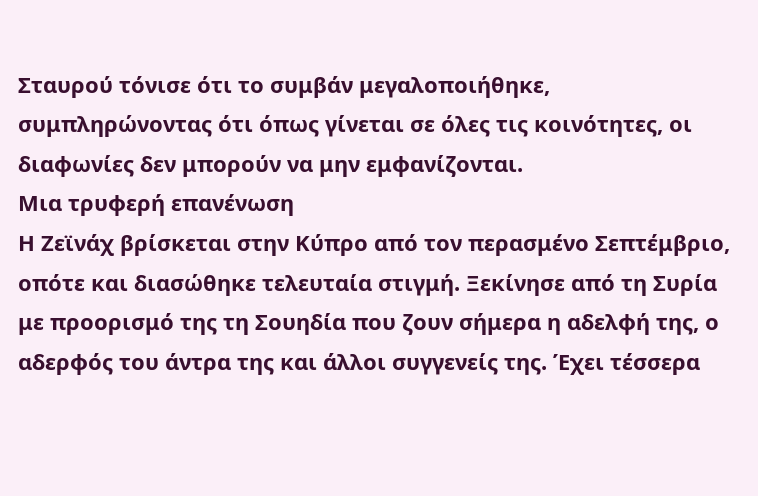Σταυρού τόνισε ότι το συμβάν μεγαλοποιήθηκε, συμπληρώνοντας ότι όπως γίνεται σε όλες τις κοινότητες, οι διαφωνίες δεν μπορούν να μην εμφανίζονται.
Μια τρυφερή επανένωση
Η Ζεϊνάχ βρίσκεται στην Κύπρο από τον περασμένο Σεπτέμβριο, οπότε και διασώθηκε τελευταία στιγμή. Ξεκίνησε από τη Συρία με προορισμό της τη Σουηδία που ζουν σήμερα η αδελφή της, ο αδερφός του άντρα της και άλλοι συγγενείς της. Έχει τέσσερα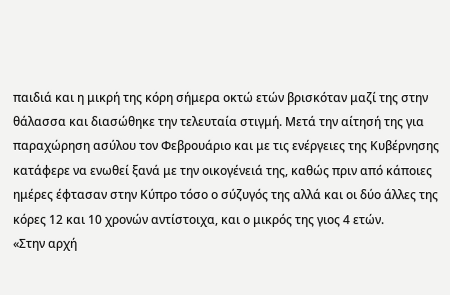παιδιά και η μικρή της κόρη σήμερα οκτώ ετών βρισκόταν μαζί της στην θάλασσα και διασώθηκε την τελευταία στιγμή. Μετά την αίτησή της για παραχώρηση ασύλου τον Φεβρουάριο και με τις ενέργειες της Κυβέρνησης κατάφερε να ενωθεί ξανά με την οικογένειά της, καθώς πριν από κάποιες ημέρες έφτασαν στην Κύπρο τόσο ο σύζυγός της αλλά και οι δύο άλλες της κόρες 12 και 10 χρονών αντίστοιχα, και ο μικρός της γιος 4 ετών.
«Στην αρχή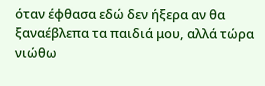όταν έφθασα εδώ δεν ήξερα αν θα ξαναέβλεπα τα παιδιά μου, αλλά τώρα νιώθω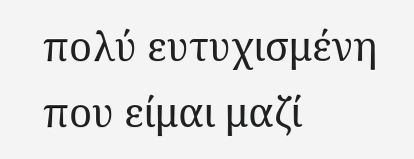πολύ ευτυχισμένη που είμαι μαζί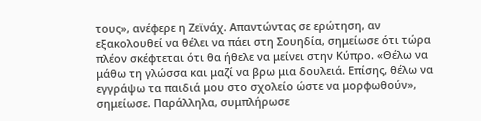τους», ανέφερε η Ζεϊνάχ. Απαντώντας σε ερώτηση, αν εξακολουθεί να θέλει να πάει στη Σουηδία, σημείωσε ότι τώρα πλέον σκέφτεται ότι θα ήθελε να μείνει στην Κύπρο. «Θέλω να μάθω τη γλώσσα και μαζί να βρω μια δουλειά. Επίσης, θέλω να εγγράψω τα παιδιά μου στο σχολείο ώστε να μορφωθούν», σημείωσε. Παράλληλα, συμπλήρωσε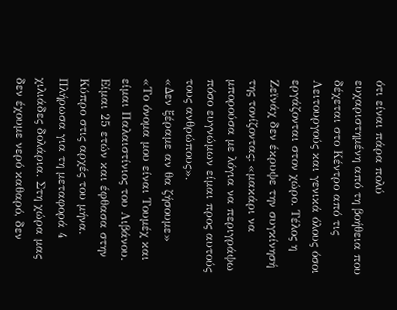ότι είναι πάρα πολύ ευχαριστημένη από τη βοήθεια που δέχεται στο Κέντρο από τις Λειτουργούς και γενικά όλους όσοι εργάζονται στον χώρο. Τέλος η Ζεϊνάχ δεν έκρυψε την συγκίνησή της τονίζοντας: «μακάρι να μπορούσα με λόγια να περιγράψω πόσο ευγνώμων είμαι προς αυτούς τους ανθρώπους».
«Δεν ξέραμε αν θα ζήσουμε»
«Το όνομα μου είναι Τουμέχ και είμαι Παλαιστίνιος του Λιβάνου. Είμαι 25 ετών και έφθασα στην Κύπρο στις αρχές του μήνα. Πλήρωσα για τη μεταφορά 4 χιλιάδες δολάρια. Στη χώρα μας δεν έχουμε νερό καθαρό, δεν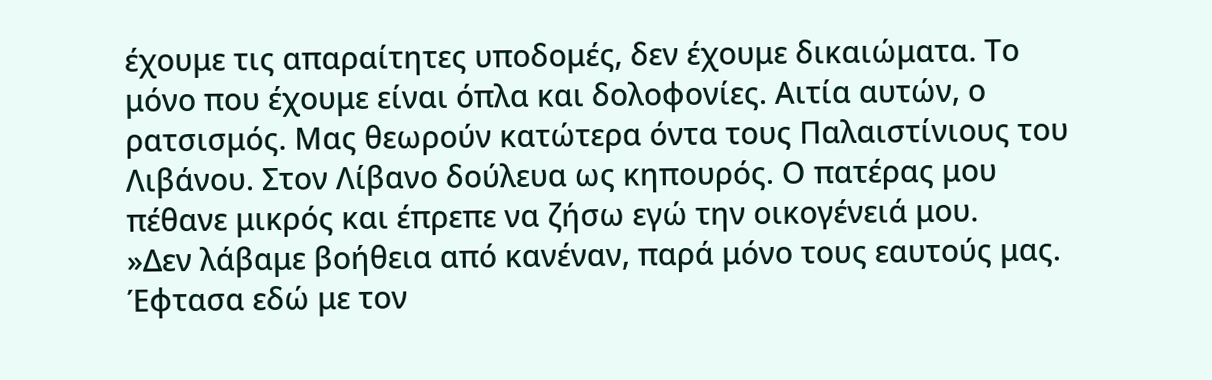έχουμε τις απαραίτητες υποδομές, δεν έχουμε δικαιώματα. Το μόνο που έχουμε είναι όπλα και δολοφονίες. Αιτία αυτών, ο ρατσισμός. Μας θεωρούν κατώτερα όντα τους Παλαιστίνιους του Λιβάνου. Στον Λίβανο δούλευα ως κηπουρός. Ο πατέρας μου πέθανε μικρός και έπρεπε να ζήσω εγώ την οικογένειά μου.
»Δεν λάβαμε βοήθεια από κανέναν, παρά μόνο τους εαυτούς μας. Έφτασα εδώ με τον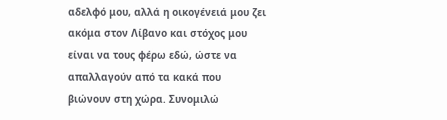αδελφό μου, αλλά η οικογένειά μου ζει ακόμα στον Λίβανο και στόχος μου είναι να τους φέρω εδώ, ώστε να απαλλαγούν από τα κακά που βιώνουν στη χώρα. Συνομιλώ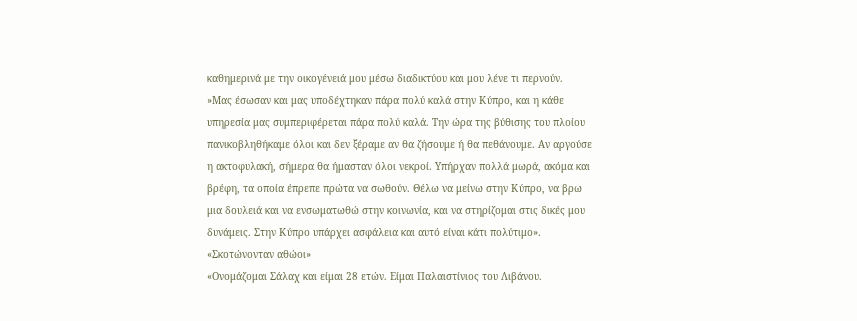καθημερινά με την οικογένειά μου μέσω διαδικτύου και μου λένε τι περνούν.
»Μας έσωσαν και μας υποδέχτηκαν πάρα πολύ καλά στην Κύπρο, και η κάθε υπηρεσία μας συμπεριφέρεται πάρα πολύ καλά. Την ώρα της βύθισης του πλοίου πανικοβληθήκαμε όλοι και δεν ξέραμε αν θα ζήσουμε ή θα πεθάνουμε. Αν αργούσε η ακτοφυλακή, σήμερα θα ήμασταν όλοι νεκροί. Υπήρχαν πολλά μωρά, ακόμα και βρέφη, τα οποία έπρεπε πρώτα να σωθούν. Θέλω να μείνω στην Κύπρο, να βρω μια δουλειά και να ενσωματωθώ στην κοινωνία, και να στηρίζομαι στις δικές μου δυνάμεις. Στην Κύπρο υπάρχει ασφάλεια και αυτό είναι κάτι πολύτιμο».
«Σκοτώνονταν αθώοι»
«Ονομάζομαι Σάλαχ και είμαι 28 ετών. Είμαι Παλαιστίνιος του Λιβάνου.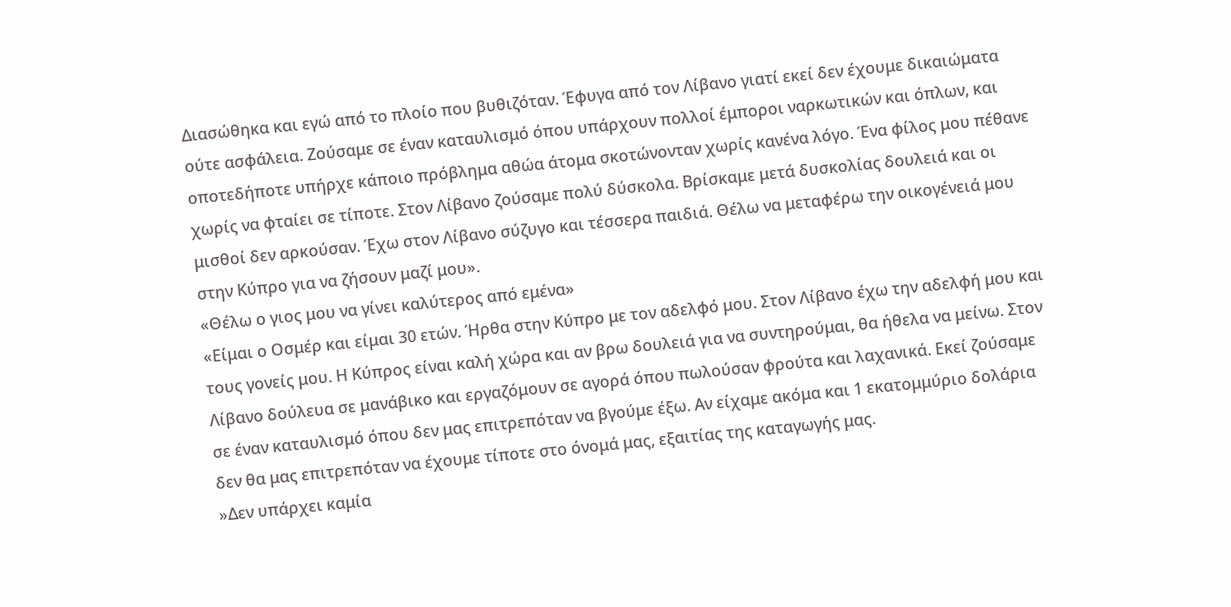Διασώθηκα και εγώ από το πλοίο που βυθιζόταν. Έφυγα από τον Λίβανο γιατί εκεί δεν έχουμε δικαιώματα ούτε ασφάλεια. Ζούσαμε σε έναν καταυλισμό όπου υπάρχουν πολλοί έμποροι ναρκωτικών και όπλων, και οποτεδήποτε υπήρχε κάποιο πρόβλημα αθώα άτομα σκοτώνονταν χωρίς κανένα λόγο. Ένα φίλος μου πέθανε χωρίς να φταίει σε τίποτε. Στον Λίβανο ζούσαμε πολύ δύσκολα. Βρίσκαμε μετά δυσκολίας δουλειά και οι μισθοί δεν αρκούσαν. Έχω στον Λίβανο σύζυγο και τέσσερα παιδιά. Θέλω να μεταφέρω την οικογένειά μου στην Κύπρο για να ζήσουν μαζί μου».
«Θέλω ο γιος μου να γίνει καλύτερος από εμένα»
«Είμαι ο Οσμέρ και είμαι 30 ετών. Ήρθα στην Κύπρο με τον αδελφό μου. Στον Λίβανο έχω την αδελφή μου και τους γονείς μου. Η Κύπρος είναι καλή χώρα και αν βρω δουλειά για να συντηρούμαι, θα ήθελα να μείνω. Στον Λίβανο δούλευα σε μανάβικο και εργαζόμουν σε αγορά όπου πωλούσαν φρούτα και λαχανικά. Εκεί ζούσαμε σε έναν καταυλισμό όπου δεν μας επιτρεπόταν να βγούμε έξω. Αν είχαμε ακόμα και 1 εκατομμύριο δολάρια δεν θα μας επιτρεπόταν να έχουμε τίποτε στο όνομά μας, εξαιτίας της καταγωγής μας.
»Δεν υπάρχει καμία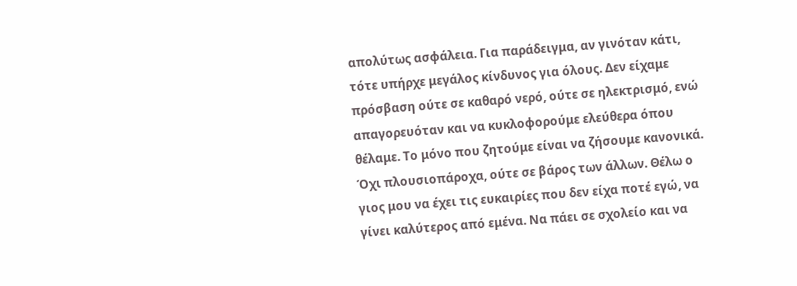απολύτως ασφάλεια. Για παράδειγμα, αν γινόταν κάτι, τότε υπήρχε μεγάλος κίνδυνος για όλους. Δεν είχαμε πρόσβαση ούτε σε καθαρό νερό, ούτε σε ηλεκτρισμό, ενώ απαγορευόταν και να κυκλοφορούμε ελεύθερα όπου θέλαμε. Το μόνο που ζητούμε είναι να ζήσουμε κανονικά. Όχι πλουσιοπάροχα, ούτε σε βάρος των άλλων. Θέλω ο γιος μου να έχει τις ευκαιρίες που δεν είχα ποτέ εγώ, να γίνει καλύτερος από εμένα. Να πάει σε σχολείο και να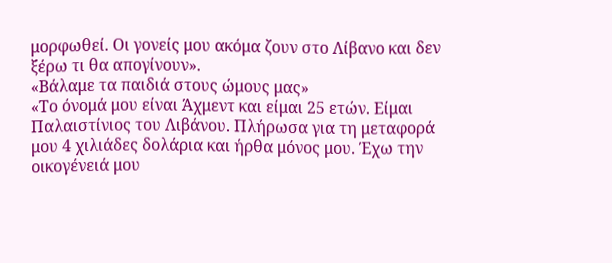μορφωθεί. Οι γονείς μου ακόμα ζουν στο Λίβανο και δεν ξέρω τι θα απογίνουν».
«Βάλαμε τα παιδιά στους ώμους μας»
«Το όνομά μου είναι Άχμεντ και είμαι 25 ετών. Είμαι Παλαιστίνιος του Λιβάνου. Πλήρωσα για τη μεταφορά μου 4 χιλιάδες δολάρια και ήρθα μόνος μου. Έχω την οικογένειά μου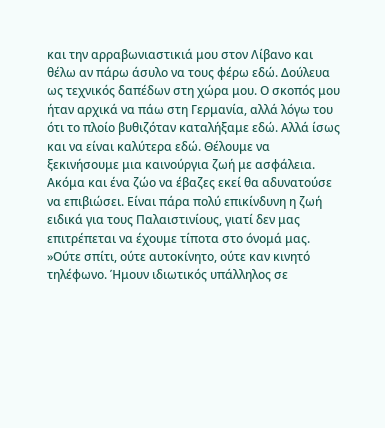και την αρραβωνιαστικιά μου στον Λίβανο και θέλω αν πάρω άσυλο να τους φέρω εδώ. Δούλευα ως τεχνικός δαπέδων στη χώρα μου. Ο σκοπός μου ήταν αρχικά να πάω στη Γερμανία, αλλά λόγω του ότι το πλοίο βυθιζόταν καταλήξαμε εδώ. Αλλά ίσως και να είναι καλύτερα εδώ. Θέλουμε να ξεκινήσουμε μια καινούργια ζωή με ασφάλεια. Ακόμα και ένα ζώο να έβαζες εκεί θα αδυνατούσε να επιβιώσει. Είναι πάρα πολύ επικίνδυνη η ζωή ειδικά για τους Παλαιστινίους, γιατί δεν μας επιτρέπεται να έχουμε τίποτα στο όνομά μας.
»Ούτε σπίτι, ούτε αυτοκίνητο, ούτε καν κινητό τηλέφωνο. Ήμουν ιδιωτικός υπάλληλος σε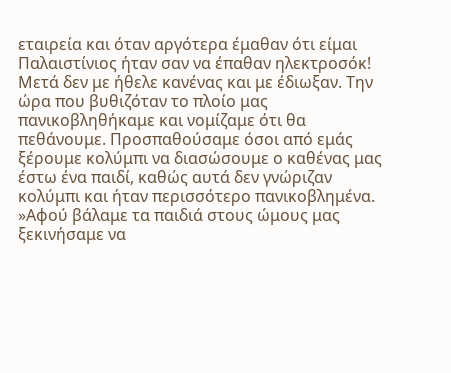εταιρεία και όταν αργότερα έμαθαν ότι είμαι Παλαιστίνιος ήταν σαν να έπαθαν ηλεκτροσόκ! Μετά δεν με ήθελε κανένας και με έδιωξαν. Την ώρα που βυθιζόταν το πλοίο μας πανικοβληθήκαμε και νομίζαμε ότι θα πεθάνουμε. Προσπαθούσαμε όσοι από εμάς ξέρουμε κολύμπι να διασώσουμε ο καθένας μας έστω ένα παιδί, καθώς αυτά δεν γνώριζαν κολύμπι και ήταν περισσότερο πανικοβλημένα.
»Αφού βάλαμε τα παιδιά στους ώμους μας ξεκινήσαμε να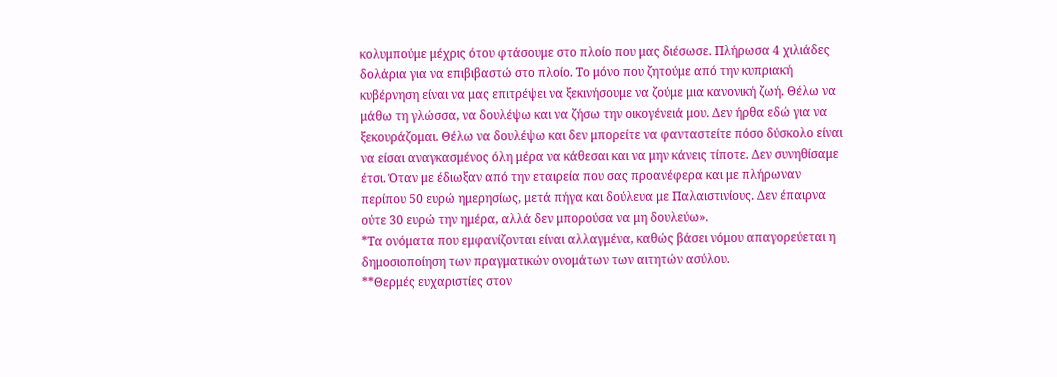κολυμπούμε μέχρις ότου φτάσουμε στο πλοίο που μας διέσωσε. Πλήρωσα 4 χιλιάδες δολάρια για να επιβιβαστώ στο πλοίο. Το μόνο που ζητούμε από την κυπριακή κυβέρνηση είναι να μας επιτρέψει να ξεκινήσουμε να ζούμε μια κανονική ζωή. Θέλω να μάθω τη γλώσσα, να δουλέψω και να ζήσω την οικογένειά μου. Δεν ήρθα εδώ για να ξεκουράζομαι. Θέλω να δουλέψω και δεν μπορείτε να φανταστείτε πόσο δύσκολο είναι να είσαι αναγκασμένος όλη μέρα να κάθεσαι και να μην κάνεις τίποτε. Δεν συνηθίσαμε έτσι. Όταν με έδιωξαν από την εταιρεία που σας προανέφερα και με πλήρωναν περίπου 50 ευρώ ημερησίως, μετά πήγα και δούλευα με Παλαιστινίους. Δεν έπαιρνα ούτε 30 ευρώ την ημέρα, αλλά δεν μπορούσα να μη δουλεύω».
*Τα ονόματα που εμφανίζονται είναι αλλαγμένα, καθώς βάσει νόμου απαγορεύεται η δημοσιοποίηση των πραγματικών ονομάτων των αιτητών ασύλου.
**Θερμές ευχαριστίες στον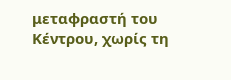μεταφραστή του Κέντρου, χωρίς τη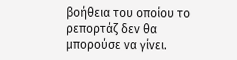βοήθεια του οποίου το ρεπορτάζ δεν θα μπορούσε να γίνει.